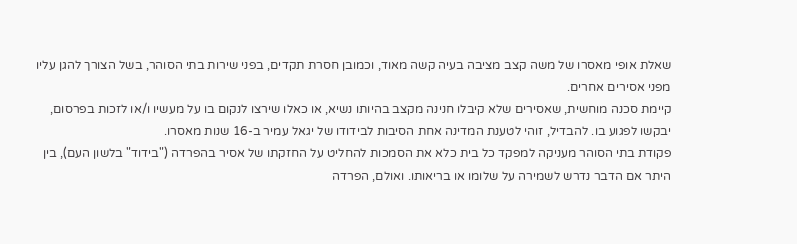שאלת אופי מאסרו של משה קצב מציבה בעיה קשה מאוד, וכמובן חסרת תקדים, בפני שירות בתי הסוהר, בשל הצורך להגן עליו מפני אסירים אחרים.
קיימת סכנה מוחשית, שאסירים שלא קיבלו חנינה מקצב בהיותו נשיא, או כאלו שירצו לנקום בו על מעשיו ו/או לזכות בפרסום, יבקשו לפגוע בו. להבדיל, זוהי לטענת המדינה אחת הסיבות לבידודו של יגאל עמיר ב-16 שנות מאסרו.
פקודת בתי הסוהר מעניקה למפקד כל בית כלא את הסמכות להחליט על החזקתו של אסיר בהפרדה ("בידוד" בלשון העם), בין היתר אם הדבר נדרש לשמירה על שלומו או בריאותו. ואולם, הפרדה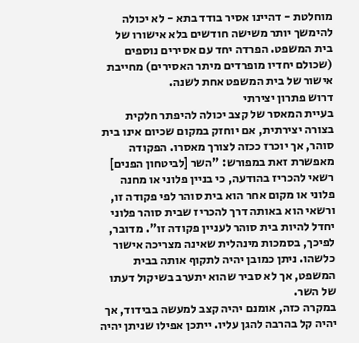מוחלטת - דהיינו אסיר בודד בתא - לא יכולה להימשך יותר משישה חודשים בלא אישורו של בית המשפט. הפרדה יחד עם אסירים נוספים (שכולם יחדיו מופרדים מיתר האסירים) מחייבת אישור של בית המשפט אחת לשנה.
דרוש פתרון יצירתי
בעיית המאסר של קצב יכולה להיפתר חלקית בצורה יצירתית, אם יוחזק במקום שכיום אינו בית סוהר, אך יוכרז ככזה לצורך מאסרו. הפקודה מאפשרת זאת במפורש: "השר [לביטחון הפנים] רשאי להכריז בהודעה, כי בניין פלוני או מחנה פלוני או מקום אחר הוא בית סוהר לפי פקודה זו, ורשאי הוא באותה דרך להכריז שבית סוהר פלוני יחדל להיות בית סוהר לעניין פקודה זו". מדובר, לפיכך, בסמכות מינהלית שאינה מצריכה אישור כלשהו. ניתן כמובן יהיה לתקוף אותה בבית המשפט, אך לא סביר שהוא יתערב בשיקול דעתו של השר.
במקרה כזה, אומנם יהיה קצב למעשה בבידוד, אך יהיה קל בהרבה להגן עליו. ייתכן אפילו שניתן יהיה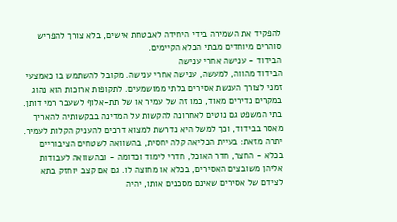להפקיד את השמירה בידי היחידה לאבטחת אישים, בלא צורך להפריש סוהרים מיוחדים מבתי הכלא הקיימים.
הבידוד - ענישה אחרי ענישה
הבידוד מהווה, למעשה, ענישה אחרי ענישה. מקובל להשתמש בו כאמצעי זמני לצורך הענשת אסירים בלתי ממושמעים. לתקופות ארוכות הוא נהוג במקרים נדירים מאוד, כמו זה של עמיר או של תת-אלוף לשעבר רמי דותן. בתי המשפט גם נוטים לאחרונה להקשות על המדינה בבקשותיה להאריך מאסר בבידוד, וכך למשל היא נדרשת למצוא דרכים להעניק הקלות לעמיר.
יתרה מזאת: בעיית הכליאה קלה יחסית, בהשוואה לשטחים הציבוריים בכלא - החצר, חדר האוכל, חדרי לימוד וכדומה - ובהשוואה לעבודות אליהן משובצים האסירים, בכלא או מחוצה לו. גם אם קצב יוחזק בתא לצידם של אסירים שאינם מסכנים אותו, יהיה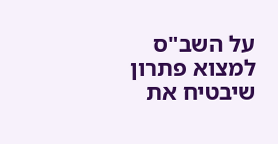על השב"ס למצוא פתרון שיבטיח את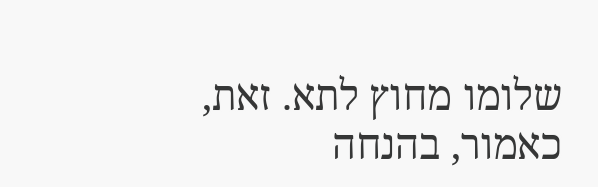שלומו מחוץ לתא. זאת, כאמור, בהנחה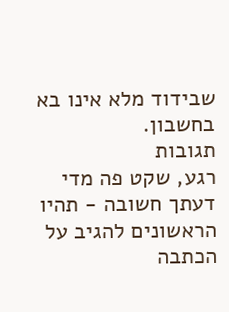שבידוד מלא אינו בא בחשבון.
תגובות
רגע, שקט פה מדי
דעתך חשובה - תהיו הראשונים להגיב על הכתבה